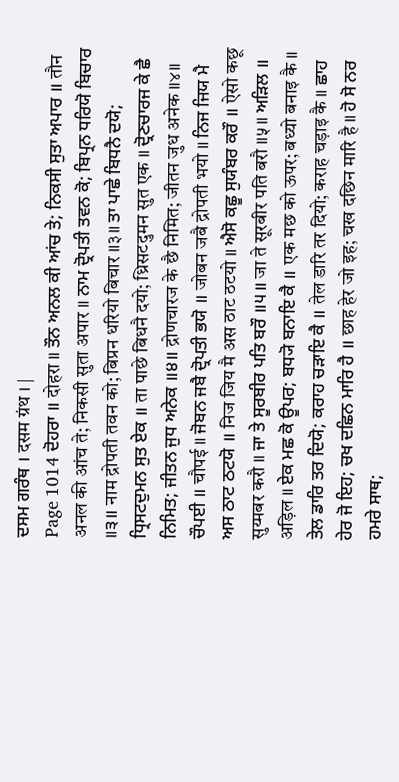ਦਸਮ ਗਰੰਥ । दसम ग्रंथ । |
Page 1014 ਦੋਹਰਾ ॥ दोहरा ॥ ਤੌਨ ਅਨਲ ਕੀ ਆਂਚ ਤੇ; ਨਿਕਸੀ ਸੁਤਾ ਅਪਾਰ ॥ तौन अनल की आंच ते; निकसी सुता अपार ॥ ਨਾਮ ਦ੍ਰੋਪਤੀ ਤਵਨ ਕੋ; ਬਿਪ੍ਰਨ ਧਰਿਯੋ ਬਿਚਾਰ ॥੩॥ नाम द्रोपती तवन को; बिप्रन धरियो बिचार ॥३॥ ਤਾ ਪਾਛੇ ਬਿਧਨੈ ਦਯੋ; ਧ੍ਰਿਸਟਦੁਮਨ ਸੁਤ ਏਕ ॥ ता पाछे बिधनै दयो; ध्रिसटदुमन सुत एक ॥ ਦ੍ਰੋਣਚਾਰਜ ਕੇ ਛੈ ਨਿਮਿਤ; ਜੀਤਨ ਜੁਧ ਅਨੇਕ ॥੪॥ द्रोणचारज के छै निमित; जीतन जुध अनेक ॥४॥ ਚੌਪਈ ॥ चौपई ॥ ਜੋਬਨ ਜਬੈ ਦ੍ਰੋਪਤੀ ਭਯੋ ॥ जोबन जबै द्रोपती भयो ॥ ਨਿਜ ਜਿਯ ਮੈ ਅਸ ਠਾਟ ਠਟਯੋ ॥ निज जिय मै अस ठाट ठटयो ॥ ਐਸੋ ਕਛੂ ਸੁਯੰਬਰ ਕਰੌ ॥ ऐसो कछू सुय्मबर करौ ॥ ਜਾ ਤੇ ਸੂਰਬੀਰ ਪਤਿ ਬਰੌ ॥੫॥ जा ते सूरबीर पति बरौ ॥५॥ ਅੜਿਲ ॥ अड़िल ॥ ਏਕ ਮਛ ਕੋ ਊਪਰ; ਬਧ੍ਯੋ ਬਨਾਇ ਕੈ ॥ एक मछ को ऊपर; बध्यो बनाइ कै ॥ ਤੇਲ ਡਾਰਿ ਤਰ ਦਿਯੋ; ਕਰਾਹ ਚੜਾਇ ਕੈ ॥ तेल डारि तर दियो; कराह चड़ाइ कै ॥ ਛਾਹ ਹੇਰ ਜੋ ਇਹ; ਚਖ ਦਛਿਨ ਮਾਰਿ ਹੈ ॥ छाह हेर जो इह; चख दछिन मारि है ॥ ਹੋ ਸੋ ਨਰ ਹਮਰੇ ਸਾਥ;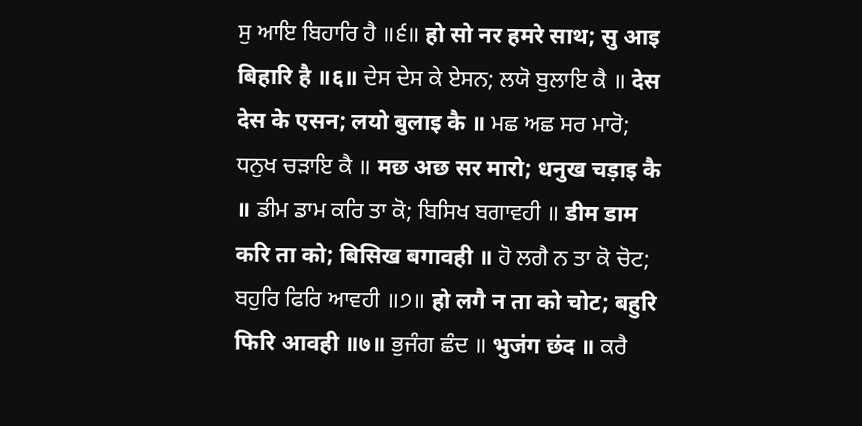ਸੁ ਆਇ ਬਿਹਾਰਿ ਹੈ ॥੬॥ हो सो नर हमरे साथ; सु आइ बिहारि है ॥६॥ ਦੇਸ ਦੇਸ ਕੇ ਏਸਨ; ਲਯੋ ਬੁਲਾਇ ਕੈ ॥ देस देस के एसन; लयो बुलाइ कै ॥ ਮਛ ਅਛ ਸਰ ਮਾਰੋ; ਧਨੁਖ ਚੜਾਇ ਕੈ ॥ मछ अछ सर मारो; धनुख चड़ाइ कै ॥ ਡੀਮ ਡਾਮ ਕਰਿ ਤਾ ਕੋ; ਬਿਸਿਖ ਬਗਾਵਹੀ ॥ डीम डाम करि ता को; बिसिख बगावही ॥ ਹੋ ਲਗੈ ਨ ਤਾ ਕੋ ਚੋਟ; ਬਹੁਰਿ ਫਿਰਿ ਆਵਹੀ ॥੭॥ हो लगै न ता को चोट; बहुरि फिरि आवही ॥७॥ ਭੁਜੰਗ ਛੰਦ ॥ भुजंग छंद ॥ ਕਰੈ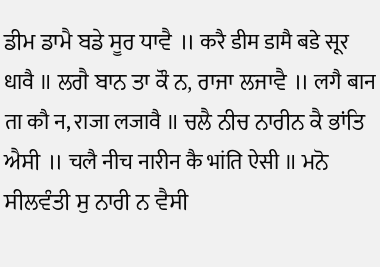ਡੀਮ ਡਾਮੈ ਬਡੇ ਸੂਰ ਧਾਵੈ ॥ करै डीम डामै बडे सूर धावै ॥ ਲਗੈ ਬਾਨ ਤਾ ਕੌ ਨ, ਰਾਜਾ ਲਜਾਵੈ ॥ लगै बान ता कौ न, राजा लजावै ॥ ਚਲੈ ਨੀਚ ਨਾਰੀਨ ਕੈ ਭਾਂਤਿ ਐਸੀ ॥ चलै नीच नारीन कै भांति ऐसी ॥ ਮਨੋ ਸੀਲਵੰਤੀ ਸੁ ਨਾਰੀ ਨ ਵੈਸੀ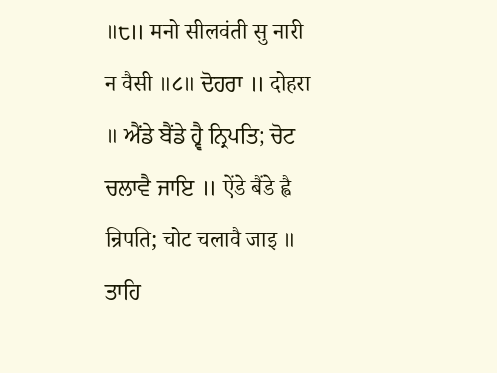॥੮॥ मनो सीलवंती सु नारी न वैसी ॥८॥ ਦੋਹਰਾ ॥ दोहरा ॥ ਐਂਡੇ ਬੈਂਡੇ ਹ੍ਵੈ ਨ੍ਰਿਪਤਿ; ਚੋਟ ਚਲਾਵੈ ਜਾਇ ॥ ऐंडे बैंडे ह्वै न्रिपति; चोट चलावै जाइ ॥ ਤਾਹਿ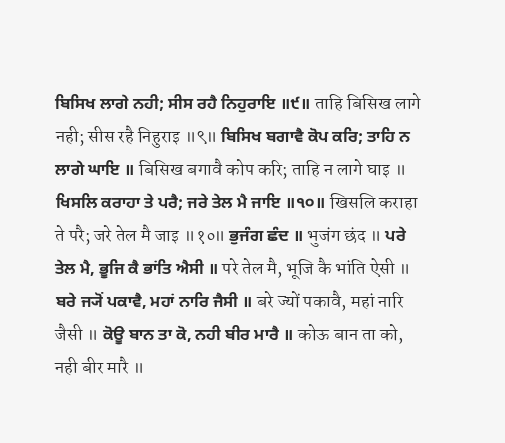ਬਿਸਿਖ ਲਾਗੇ ਨਹੀ; ਸੀਸ ਰਹੈ ਨਿਹੁਰਾਇ ॥੯॥ ताहि बिसिख लागे नही; सीस रहै निहुराइ ॥९॥ ਬਿਸਿਖ ਬਗਾਵੈ ਕੋਪ ਕਰਿ; ਤਾਹਿ ਨ ਲਾਗੇ ਘਾਇ ॥ बिसिख बगावै कोप करि; ताहि न लागे घाइ ॥ ਖਿਸਲਿ ਕਰਾਹਾ ਤੇ ਪਰੈ; ਜਰੇ ਤੇਲ ਮੈ ਜਾਇ ॥੧੦॥ खिसलि कराहा ते परै; जरे तेल मै जाइ ॥१०॥ ਭੁਜੰਗ ਛੰਦ ॥ भुजंग छंद ॥ ਪਰੇ ਤੇਲ ਮੈ, ਭੂਜਿ ਕੈ ਭਾਂਤਿ ਐਸੀ ॥ परे तेल मै, भूजि कै भांति ऐसी ॥ ਬਰੇ ਜ੍ਯੋਂ ਪਕਾਵੈ, ਮਹਾਂ ਨਾਰਿ ਜੈਸੀ ॥ बरे ज्यों पकावै, महां नारि जैसी ॥ ਕੋਊ ਬਾਨ ਤਾ ਕੋ, ਨਹੀ ਬੀਰ ਮਾਰੈ ॥ कोऊ बान ता को, नही बीर मारै ॥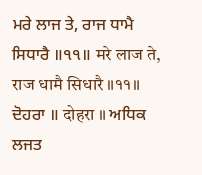ਮਰੇ ਲਾਜ ਤੇ, ਰਾਜ ਧਾਮੈ ਸਿਧਾਰੈ ॥੧੧॥ मरे लाज ते, राज धामै सिधारै ॥११॥ ਦੋਹਰਾ ॥ दोहरा ॥ ਅਧਿਕ ਲਜਤ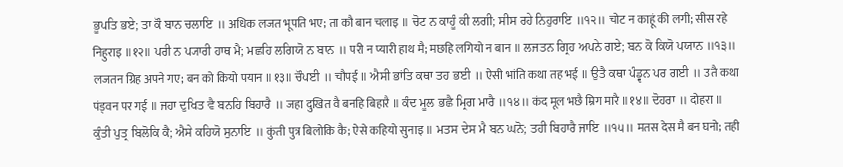ਭੂਪਤਿ ਭਏ; ਤਾ ਕੌ ਬਾਨ ਚਲਾਇ ॥ अधिक लजत भूपति भए; ता कौ बान चलाइ ॥ ਚੋਟ ਨ ਕਾਹੂੰ ਕੀ ਲਗੀ; ਸੀਸ ਰਹੇ ਨਿਹੁਰਾਇ ॥੧੨॥ चोट न काहूं की लगी; सीस रहे निहुराइ ॥१२॥ ਪਰੀ ਨ ਪ੍ਯਾਰੀ ਹਾਥ ਮੈ; ਮਛਹਿ ਲਗਿਯੋ ਨ ਬਾਨ ॥ परी न प्यारी हाथ मै; मछहि लगियो न बान ॥ ਲਜਤਨ ਗ੍ਰਿਹ ਅਪਨੇ ਗਏ; ਬਨ ਕੋ ਕਿਯੋ ਪਯਾਨ ॥੧੩॥ लजतन ग्रिह अपने गए; बन को कियो पयान ॥१३॥ ਚੌਪਈ ॥ चौपई ॥ ਐਸੀ ਭਾਂਤਿ ਕਥਾ ਤਹ ਭਈ ॥ ऐसी भांति कथा तह भई ॥ ਉਤੈ ਕਥਾ ਪੰਡ੍ਵਨ ਪਰ ਗਈ ॥ उतै कथा पंड्वन पर गई ॥ ਜਹਾ ਦੁਖਿਤ ਵੈ ਬਨਹਿ ਬਿਹਾਰੈ ॥ जहा दुखित वै बनहि बिहारै ॥ ਕੰਦ ਮੂਲ ਭਛੈ ਮ੍ਰਿਗ ਮਾਰੈ ॥੧੪॥ कंद मूल भछै म्रिग मारै ॥१४॥ ਦੋਹਰਾ ॥ दोहरा ॥ ਕੁੰਤੀ ਪੁਤ੍ਰ ਬਿਲੋਕਿ ਕੈ; ਐਸੇ ਕਹਿਯੋ ਸੁਨਾਇ ॥ कुंती पुत्र बिलोकि कै; ऐसे कहियो सुनाइ ॥ ਮਤਸ ਦੇਸ ਮੈ ਬਨ ਘਨੋ; ਤਹੀ ਬਿਹਾਰੈ ਜਾਇ ॥੧੫॥ मतस देस मै बन घनो; तही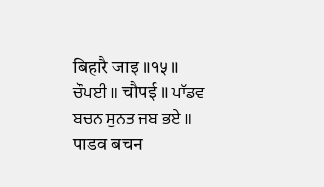बिहारै जाइ ॥१५॥ ਚੌਪਈ ॥ चौपई ॥ ਪਾੱਡਵ ਬਚਨ ਸੁਨਤ ਜਬ ਭਏ ॥ पाडव बचन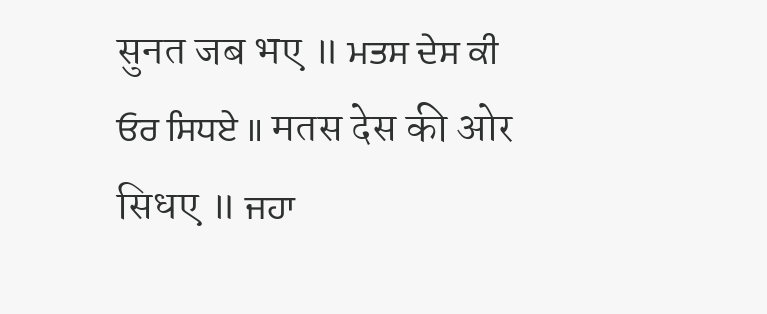सुनत जब भए ॥ ਮਤਸ ਦੇਸ ਕੀ ਓਰ ਸਿਧਏ ॥ मतस देस की ओर सिधए ॥ ਜਹਾ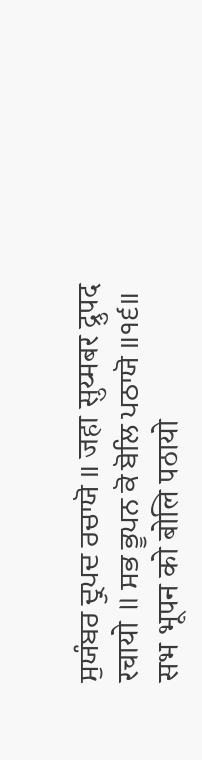ਸੁਯੰਬਰ ਦ੍ਰੁਪਦ ਰਚਾਯੋ ॥ जहा सुय्मबर द्रुपद रचायो ॥ ਸਭ ਭੂਪਨ ਕੋ ਬੋਲਿ ਪਠਾਯੋ ॥੧੬॥ सभ भूपन को बोलि पठायो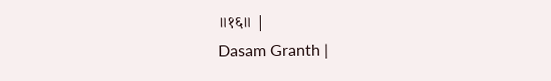॥१६॥ |
Dasam Granth |